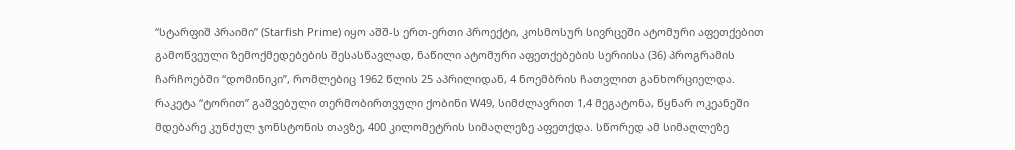“სტარფიშ პრაიმი” (Starfish Prime) იყო აშშ-ს ერთ-ერთი პროექტი, კოსმოსურ სივრცეში ატომური აფეთქებით გამოწვეული ზემოქმედებების შესასწავლად, ნაწილი ატომური აფეთქებების სერიისა (36) პროგრამის ჩარჩოებში “დომინიკი”, რომლებიც 1962 წლის 25 აპრილიდან, 4 ნოემბრის ჩათვლით განხორციელდა.
რაკეტა “ტორით” გაშვებული თერმობირთვული ქობინი W49, სიმძლავრით 1,4 მეგატონა, წყნარ ოკეანეში მდებარე კუნძულ ჯონსტონის თავზე, 400 კილომეტრის სიმაღლეზე აფეთქდა. სწორედ ამ სიმაღლეზე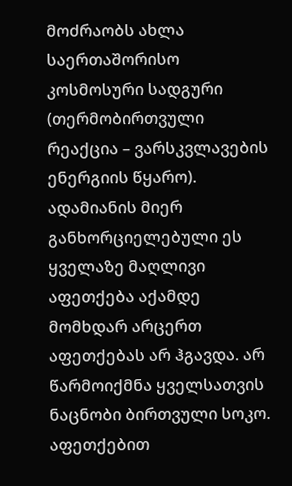მოძრაობს ახლა საერთაშორისო კოსმოსური სადგური (თერმობირთვული რეაქცია – ვარსკვლავების ენერგიის წყარო).
ადამიანის მიერ განხორციელებული ეს ყველაზე მაღლივი აფეთქება აქამდე მომხდარ არცერთ აფეთქებას არ ჰგავდა. არ წარმოიქმნა ყველსათვის ნაცნობი ბირთვული სოკო. აფეთქებით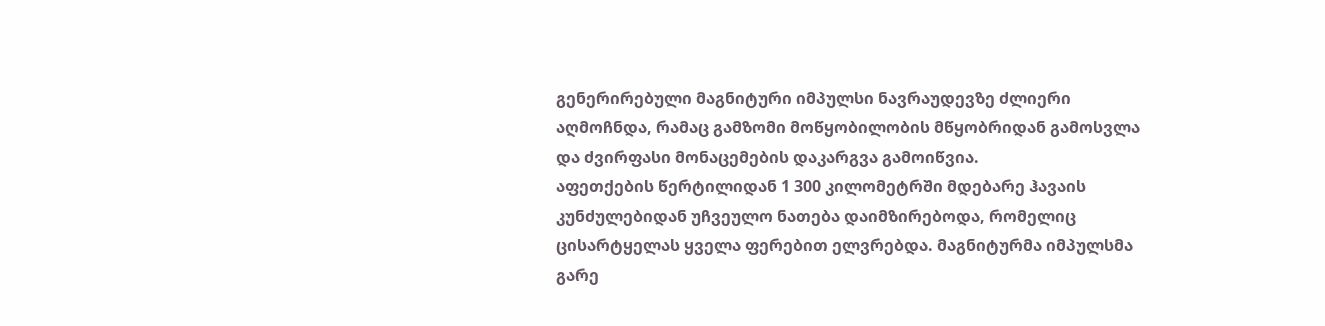გენერირებული მაგნიტური იმპულსი ნავრაუდევზე ძლიერი აღმოჩნდა, რამაც გამზომი მოწყობილობის მწყობრიდან გამოსვლა და ძვირფასი მონაცემების დაკარგვა გამოიწვია.
აფეთქების წერტილიდან 1 300 კილომეტრში მდებარე ჰავაის კუნძულებიდან უჩვეულო ნათება დაიმზირებოდა, რომელიც ცისარტყელას ყველა ფერებით ელვრებდა. მაგნიტურმა იმპულსმა გარე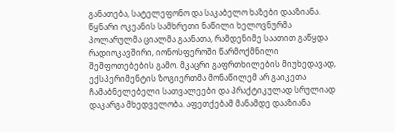განათება, სატელეფონო და საკაბელო ხაზები დააზიანა. წყნარი ოკეანის სამხრეთი ნაწილი ხელოვნურმა პოლარულმა ციალმა გაანათა, რამდენიმე საათით გაწყდა რადიოკავშირი, იონოსფეროში წარმოქმნილი შეშფოთებების გამო. მკაცრი გაფრთხილების მიუხედავად, ექსპერიმენტის ზოგიერთმა მონაწილემ არ გაიკეთა ჩამაბნელებელი სათვალეები და პრაქტიკულად სრულიად დაკარგა მხედველობა. აფეთქებამ მანამდე დააზიანა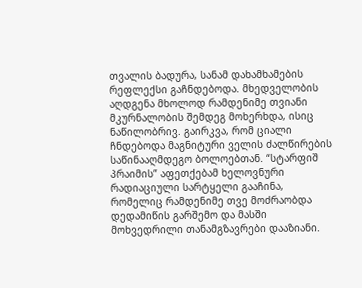თვალის ბადურა, სანამ დახამხამების რეფლექსი გაჩნდებოდა. მხედველობის აღდგენა მხოლოდ რამდენიმე თვიანი მკურნალობის შემდეგ მოხერხდა, ისიც ნაწილობრივ. გაირკვა, რომ ციალი ჩნდებოდა მაგნიტური ველის ძალწირების საწინააღმდეგო ბოლოებთან. “სტარფიშ პრაიმის” აფეთქებამ ხელოვნური რადიაციული სარტყელი გააჩინა, რომელიც რამდენიმე თვე მოძრაობდა დედამიწის გარშემო და მასში მოხვედრილი თანამგზავრები დააზიანი.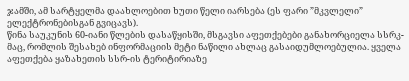ჯამში, ამ სარტყელმა დაახლოებით ხუთი წელი იარსება (ეს ფარი ”მკვლელი” ელექტრონებისგან გვიცავს).
წინა საუკუნის 60-იანი წლების დასაწყისში, მსგავსი აფეთქებები განახორციელა სსრკ-მაც, რომლის შესახებ ინფორმაციის მეტი ნაწილი ახლაც გასაიდუმლოებულია. ყველა აფეთქება ყაზახეთის სსრ-ის ტერიტირიაზე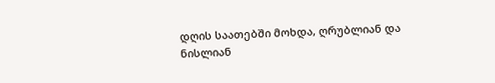დღის საათებში მოხდა, ღრუბლიან და ნისლიან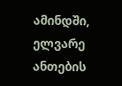ამინდში, ელვარე ანთების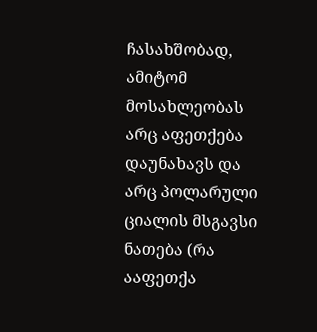ჩასახშობად, ამიტომ მოსახლეობას არც აფეთქება დაუნახავს და არც პოლარული ციალის მსგავსი ნათება (რა ააფეთქა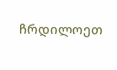ჩრდილოეთ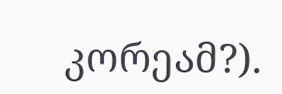კორეამ?).